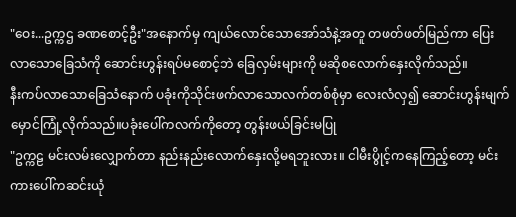"ဝေး...ဥက္ကဌ ခဏစောင့်ဦး"အနောက်မှ ကျယ်လောင်သောအော်သံနဲ့အတူ တဖတ်ဖတ်မြည်ကာ ပြေးလာသောခြေသံကို ဆောင်းဟွန်းရပ်မစောင့်ဘဲ ခြေလှမ်းများကို မဆိုစလောက်နှေးလိုက်သည်။
နီးကပ်လာသောခြေသံနောက် ပခုံးကိုသိုင်းဖက်လာသောလက်တစ်စုံမှာ လေးလံလှ၍ ဆောင်းဟွန်းမျက်မှောင်ကြုံ့လိုက်သည်။ပခုံးပေါ်ကလက်ကိုတော့ တွန်းဖယ်ခြင်းမပြု
"ဥက္ကဠ မင်းလမ်းလျှောက်တာ နည်းနည်းလောက်နှေးလို့မရဘူးလား။ ငါမီးပွိုင့်ကနေကြည့်တော့ မင်းကားပေါ်ကဆင်းယုံ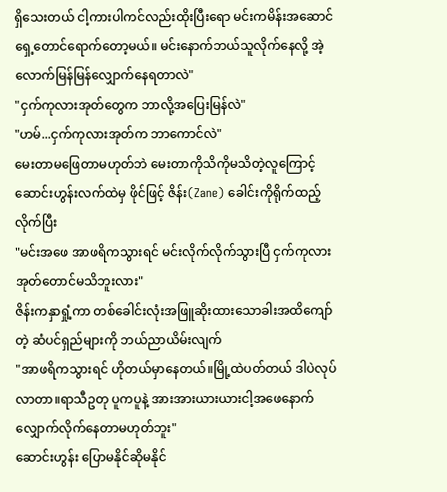ရှိသေးတယ် ငါ့ကားပါကင်လည်းထိုးပြီးရော မင်းကမိန်းအဆောင်ရှေ့တောင်ရောက်တော့မယ်။ မင်းနောက်ဘယ်သူလိုက်နေလို့ အဲ့လောက်မြန်မြန်လျှောက်နေရတာလဲ"
"ငှက်ကုလားအုတ်တွေက ဘာလို့အပြေးမြန်လဲ"
"ဟမ်...ငှက်ကုလားအုတ်က ဘာကောင်လဲ"
မေးတာမဖြေတာမဟုတ်ဘဲ မေးတာကိုသိကိုမသိတဲ့လူကြောင့် ဆောင်းဟွန်းလက်ထဲမှ ဖိုင်ဖြင့် ဇိန်း(Zane) ခေါင်းကိုရိုက်ထည့်လိုက်ပြီး
"မင်းအဖေ အာဖရိကသွားရင် မင်းလိုက်လိုက်သွားပြီ ငှက်ကုလားအုတ်တောင်မသိဘူးလား"
ဇိန်းကနှာရှုံ့ကာ တစ်ခေါင်းလုံးအဖြူဆိုးထားသောခါးအထိကျော်တဲ့ ဆံပင်ရှည်များကို ဘယ်ညာယိမ်းလျက်
"အာဖရိကသွားရင် ဟိုတယ်မှာနေတယ်။မြို့ထဲပတ်တယ် ဒါပဲလုပ်လာတာ။ရာသီဥတု ပူကပူနဲ့ အားအားယားယားငါ့အဖေနောက်လျှောက်လိုက်နေတာမဟုတ်ဘူး"
ဆောင်းဟွန်း ပြောမနိုင်ဆိုမနိုင်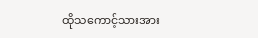ထိုသကောင့်သားအား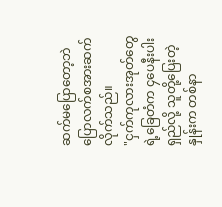ဆက်မပြောတော့ဘဲ ပြောလက်စအားဆက်လိုက်သည်။
"ငှက်ကုလားအုတ်တွေရဲ့ခြေတံက ၄ပေနီးပါးရှည်လို့ သူတို့ပြေးတဲ့နှုန်းက တစ်နာ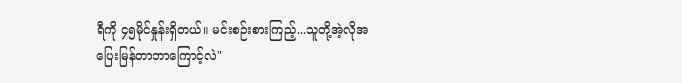ရီကို ၄၅မိုင်နှုန်းရှိတယ်။ မင်းစဉ်းစားကြည့်...သူတို့အဲ့လိုအပြေးမြန်တာဘာကြောင့်လဲ"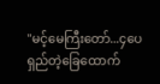"မင့်မေကြီးတော်...၄ပေရှည်တဲ့ခြေထောက်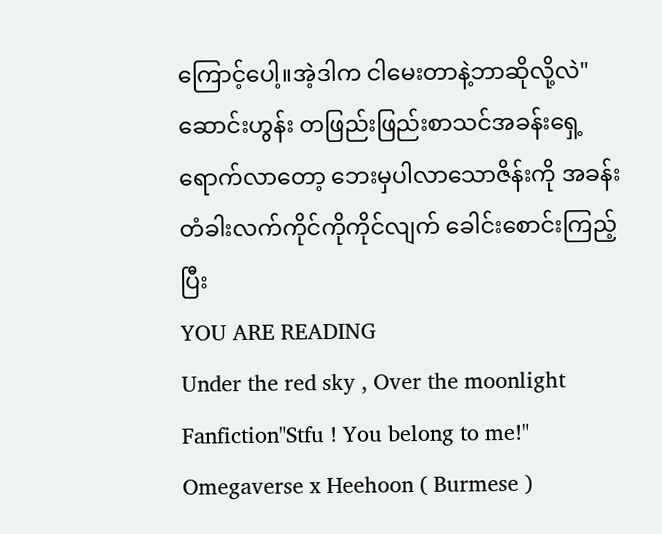ကြောင့်ပေါ့။အဲ့ဒါက ငါမေးတာနဲ့ဘာဆိုလို့လဲ"
ဆောင်းဟွန်း တဖြည်းဖြည်းစာသင်အခန်းရှေ့ရောက်လာတော့ ဘေးမှပါလာသောဇိန်းကို အခန်းတံခါးလက်ကိုင်ကိုကိုင်လျက် ခေါင်းစောင်းကြည့်ပြီး
YOU ARE READING
Under the red sky , Over the moonlight
Fanfiction"Stfu ! You belong to me!" Omegaverse x Heehoon ( Burmese )